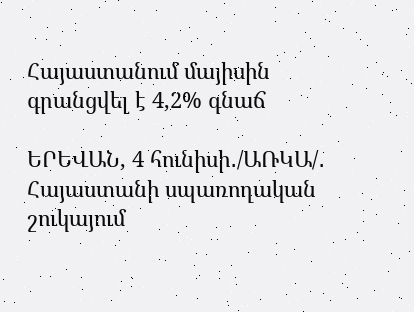Հայաստանում մայիսին գրանցվել է 4,2% գնաճ

ԵՐԵՎԱՆ, 4 հունիսի․/ԱՌԿԱ/․ Հայաստանի սպառողական շուկայում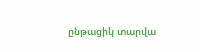ընթացիկ տարվա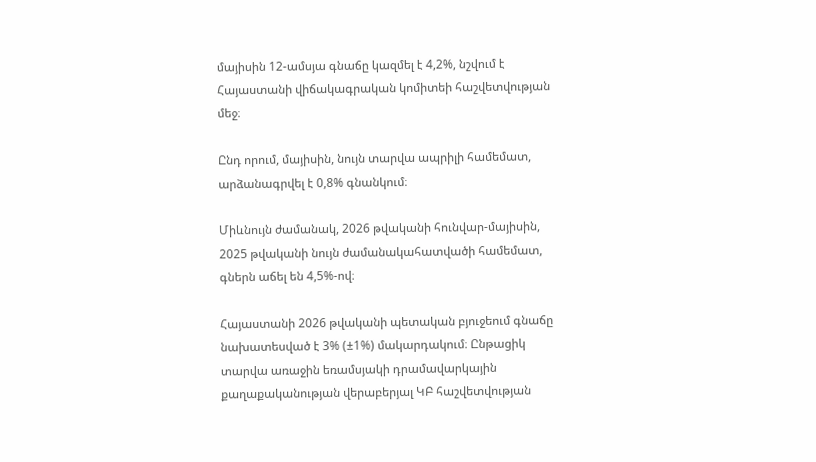մայիսին 12-ամսյա գնաճը կազմել է 4,2%, նշվում է Հայաստանի վիճակագրական կոմիտեի հաշվետվության մեջ։

Ընդ որում, մայիսին, նույն տարվա ապրիլի համեմատ, արձանագրվել է 0,8% գնանկում։

Միևնույն ժամանակ, 2026 թվականի հունվար-մայիսին, 2025 թվականի նույն ժամանակահատվածի համեմատ, գներն աճել են 4,5%-ով։

Հայաստանի 2026 թվականի պետական բյուջեում գնաճը նախատեսված է 3% (±1%) մակարդակում։ Ընթացիկ տարվա առաջին եռամսյակի դրամավարկային քաղաքականության վերաբերյալ ԿԲ հաշվետվության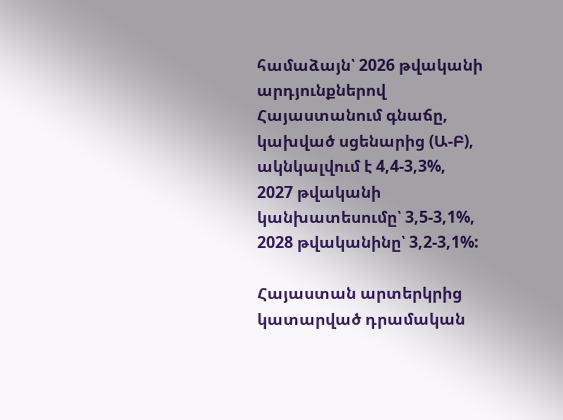համաձայն՝ 2026 թվականի արդյունքներով Հայաստանում գնաճը, կախված սցենարից (Ա-Բ), ակնկալվում է 4,4-3,3%, 2027 թվականի կանխատեսումը՝ 3,5-3,1%, 2028 թվականինը՝ 3,2-3,1%:

Հայաստան արտերկրից կատարված դրամական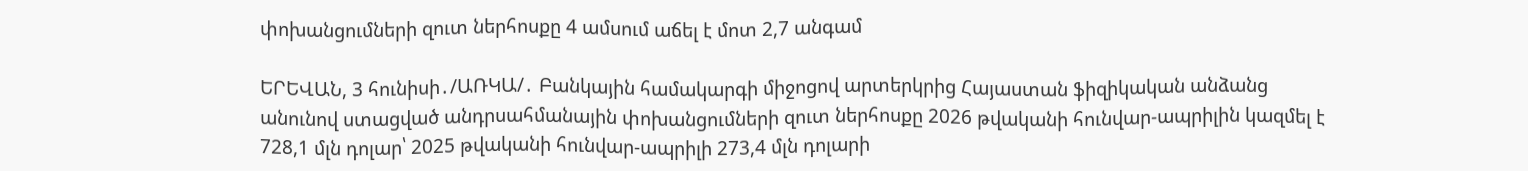փոխանցումների զուտ ներհոսքը 4 ամսում աճել է մոտ 2,7 անգամ

ԵՐԵՎԱՆ, 3 հունիսի․/ԱՌԿԱ/․ Բանկային համակարգի միջոցով արտերկրից Հայաստան ֆիզիկական անձանց անունով ստացված անդրսահմանային փոխանցումների զուտ ներհոսքը 2026 թվականի հունվար-ապրիլին կազմել է 728,1 մլն դոլար՝ 2025 թվականի հունվար-ապրիլի 273,4 մլն դոլարի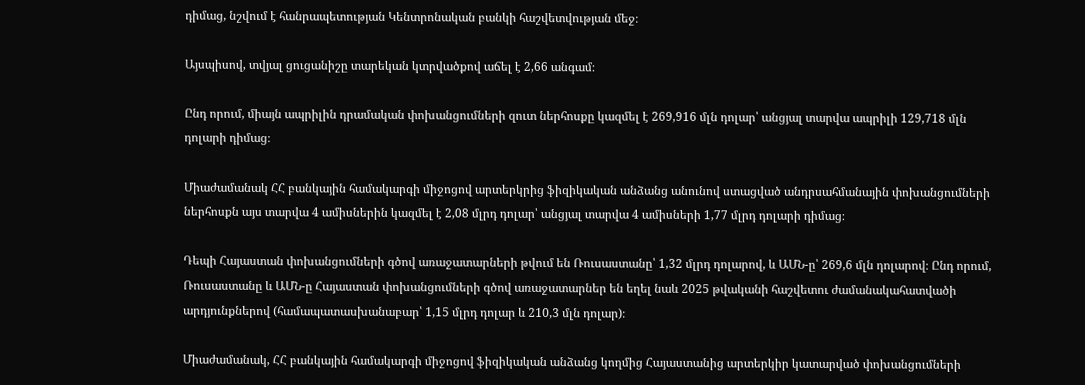դիմաց, նշվում է հանրապետության Կենտրոնական բանկի հաշվետվության մեջ։

Այսպիսով, տվյալ ցուցանիշը տարեկան կտրվածքով աճել է 2,66 անգամ։

Ընդ որում, միայն ապրիլին դրամական փոխանցումների զուտ ներհոսքը կազմել է 269,916 մլն դոլար՝ անցյալ տարվա ապրիլի 129,718 մլն դոլարի դիմաց։

Միաժամանակ ՀՀ բանկային համակարգի միջոցով արտերկրից ֆիզիկական անձանց անունով ստացված անդրսահմանային փոխանցումների ներհոսքն այս տարվա 4 ամիսներին կազմել է 2,08 մլրդ դոլար՝ անցյալ տարվա 4 ամիսների 1,77 մլրդ դոլարի դիմաց։

Դեպի Հայաստան փոխանցումների գծով առաջատարների թվում են Ռուսաստանը՝ 1,32 մլրդ դոլարով, և ԱՄՆ-ը՝ 269,6 մլն դոլարով։ Ընդ որում, Ռուսաստանը և ԱՄՆ-ը Հայաստան փոխանցումների գծով առաջատարներ են եղել նաև 2025 թվականի հաշվետու ժամանակահատվածի արդյունքներով (համապատասխանաբար՝ 1,15 մլրդ դոլար և 210,3 մլն դոլար)։

Միաժամանակ, ՀՀ բանկային համակարգի միջոցով ֆիզիկական անձանց կողմից Հայաստանից արտերկիր կատարված փոխանցումների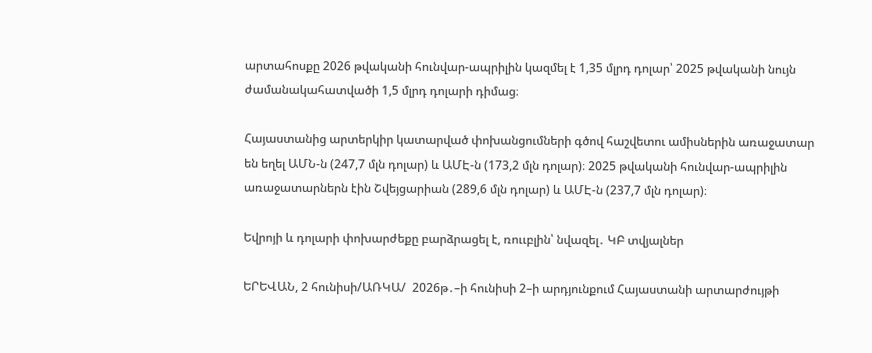արտահոսքը 2026 թվականի հունվար-ապրիլին կազմել է 1,35 մլրդ դոլար՝ 2025 թվականի նույն ժամանակահատվածի 1,5 մլրդ դոլարի դիմաց։

Հայաստանից արտերկիր կատարված փոխանցումների գծով հաշվետու ամիսներին առաջատար են եղել ԱՄՆ-ն (247,7 մլն դոլար) և ԱՄԷ-ն (173,2 մլն դոլար)։ 2025 թվականի հունվար-ապրիլին առաջատարներն էին Շվեյցարիան (289,6 մլն դոլար) և ԱՄԷ-ն (237,7 մլն դոլար)։

Եվրոյի և դոլարի փոխարժեքը բարձրացել է, ռոււբլին՝ նվազել․ ԿԲ տվյալներ

ԵՐԵՎԱՆ, 2 հունիսի/ԱՌԿԱ/  2026թ․–ի հունիսի 2–ի արդյունքում Հայաստանի արտարժույթի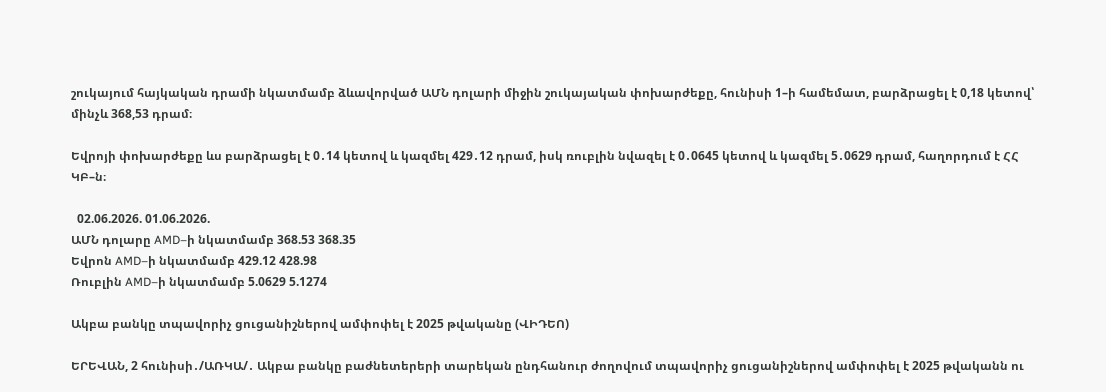շուկայում հայկական դրամի նկատմամբ ձևավորված ԱՄՆ դոլարի միջին շուկայական փոխարժեքը, հունիսի 1–ի համեմատ, բարձրացել է 0,18 կետով՝ մինչև 368,53 դրամ։

Եվրոյի փոխարժեքը ևս բարձրացել է 0․14 կետով և կազմել 429․12 դրամ, իսկ ռուբլին նվազել է 0․0645 կետով և կազմել 5․0629 դրամ, հաղորդում է ՀՀ ԿԲ–ն։

  02.06.2026. 01.06.2026.
ԱՄՆ դոլարը AMD–ի նկատմամբ 368.53 368.35
Եվրոն AMD–ի նկատմամբ 429.12 428.98
Ռուբլին AMD–ի նկատմամբ 5.0629 5.1274

Ակբա բանկը տպավորիչ ցուցանիշներով ամփոփել է 2025 թվականը (ՎԻԴԵՈ)

ԵՐԵՎԱՆ, 2 հունիսի․/ԱՌԿԱ/․ Ակբա բանկը բաժնետերերի տարեկան ընդհանուր ժողովում տպավորիչ ցուցանիշներով ամփոփել է 2025 թվականն ու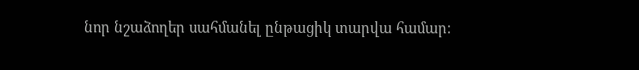նոր նշաձողեր սահմանել ընթացիկ տարվա համար։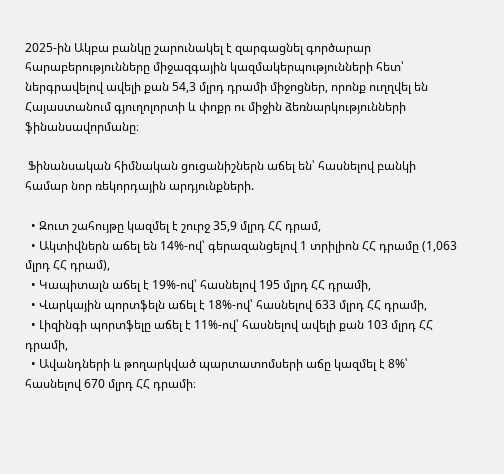2025-ին Ակբա բանկը շարունակել է զարգացնել գործարար հարաբերությունները միջազգային կազմակերպությունների հետ՝ ներգրավելով ավելի քան 54,3 մլրդ դրամի միջոցներ, որոնք ուղղվել են Հայաստանում գյուղոլորտի և փոքր ու միջին ձեռնարկությունների ֆինանսավորմանը։

 Ֆինանսական հիմնական ցուցանիշներն աճել են՝ հասնելով բանկի համար նոր ռեկորդային արդյունքների.

  • Զուտ շահույթը կազմել է շուրջ 35,9 մլրդ ՀՀ դրամ,
  • Ակտիվներն աճել են 14%-ով՝ գերազանցելով 1 տրիլիոն ՀՀ դրամը (1,063 մլրդ ՀՀ դրամ),
  • Կապիտալն աճել է 19%-ով՝ հասնելով 195 մլրդ ՀՀ դրամի,
  • Վարկային պորտֆելն աճել է 18%-ով՝ հասնելով 633 մլրդ ՀՀ դրամի,
  • Լիզինգի պորտֆելը աճել է 11%-ով՝ հասնելով ավելի քան 103 մլրդ ՀՀ դրամի,
  • Ավանդների և թողարկված պարտատոմսերի աճը կազմել է 8%՝ հասնելով 670 մլրդ ՀՀ դրամի։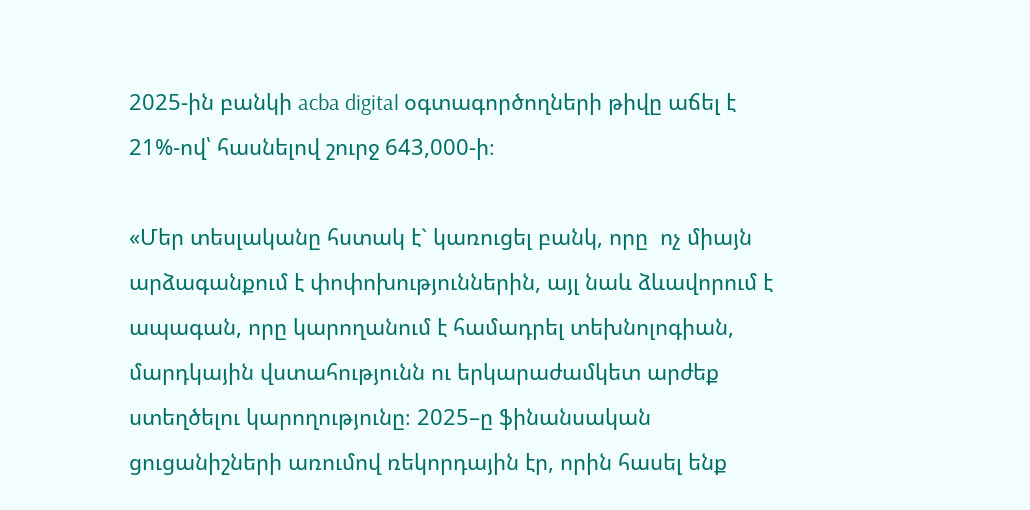2025-ին բանկի acba digital օգտագործողների թիվը աճել է 21%-ով՝ հասնելով շուրջ 643,000-ի։

«Մեր տեսլականը հստակ է` կառուցել բանկ, որը  ոչ միայն արձագանքում է փոփոխություններին, այլ նաև ձևավորում է ապագան, որը կարողանում է համադրել տեխնոլոգիան, մարդկային վստահությունն ու երկարաժամկետ արժեք ստեղծելու կարողությունը։ 2025–ը ֆինանսական ցուցանիշների առումով ռեկորդային էր, որին հասել ենք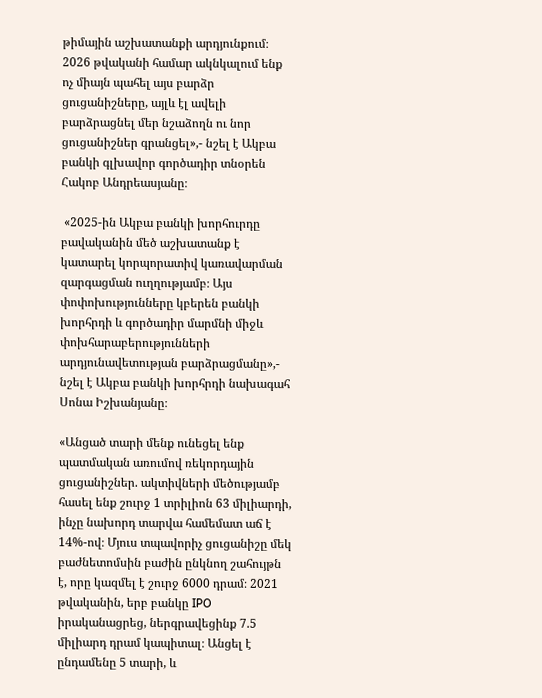թիմային աշխատանքի արդյունքում։  2026 թվականի համար ակնկալում ենք ոչ միայն պահել այս բարձր ցուցանիշները, այլև էլ ավելի բարձրացնել մեր նշաձողն ու նոր ցուցանիշներ գրանցել»,- նշել է Ակբա բանկի գլխավոր գործադիր տնօրեն Հակոբ Անդրեասյանը։

 «2025-ին Ակբա բանկի խորհուրդը բավականին մեծ աշխատանք է կատարել կորպորատիվ կառավարման զարգացման ուղղությամբ։ Այս փոփոխությունները կբերեն բանկի խորհրդի և գործադիր մարմնի միջև փոխհարաբերությունների արդյունավետության բարձրացմանը»,- նշել է Ակբա բանկի խորհրդի նախագահ Սոնա Իշխանյանը։

«Անցած տարի մենք ունեցել ենք պատմական առումով ռեկորդային ցուցանիշներ. ակտիվների մեծությամբ հասել ենք շուրջ 1 տրիլիոն 63 միլիարդի, ինչը նախորդ տարվա համեմատ աճ է 14%-ով։ Մյուս տպավորիչ ցուցանիշը մեկ բաժնետոմսին բաժին ընկնող շահույթն է, որը կազմել է շուրջ 6000 դրամ։ 2021 թվականին, երբ բանկը IPO իրականացրեց, ներգրավեցինք 7.5 միլիարդ դրամ կապիտալ։ Անցել է ընդամենը 5 տարի, և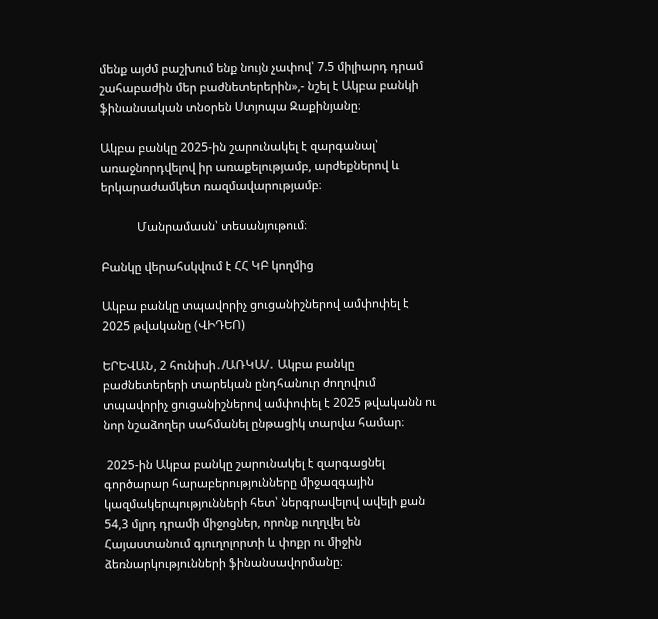մենք այժմ բաշխում ենք նույն չափով՝ 7.5 միլիարդ դրամ շահաբաժին մեր բաժնետերերին»,- նշել է Ակբա բանկի ֆինանսական տնօրեն Ստյոպա Զաքինյանը։

Ակբա բանկը 2025-ին շարունակել է զարգանալ՝ առաջնորդվելով իր առաքելությամբ, արժեքներով և երկարաժամկետ ռազմավարությամբ։

            Մանրամասն՝ տեսանյութում։

Բանկը վերահսկվում է ՀՀ ԿԲ կողմից

Ակբա բանկը տպավորիչ ցուցանիշներով ամփոփել է 2025 թվականը (ՎԻԴԵՈ)

ԵՐԵՎԱՆ, 2 հունիսի․/ԱՌԿԱ/․ Ակբա բանկը բաժնետերերի տարեկան ընդհանուր ժողովում տպավորիչ ցուցանիշներով ամփոփել է 2025 թվականն ու նոր նշաձողեր սահմանել ընթացիկ տարվա համար։

 2025-ին Ակբա բանկը շարունակել է զարգացնել գործարար հարաբերությունները միջազգային կազմակերպությունների հետ՝ ներգրավելով ավելի քան 54,3 մլրդ դրամի միջոցներ, որոնք ուղղվել են Հայաստանում գյուղոլորտի և փոքր ու միջին ձեռնարկությունների ֆինանսավորմանը։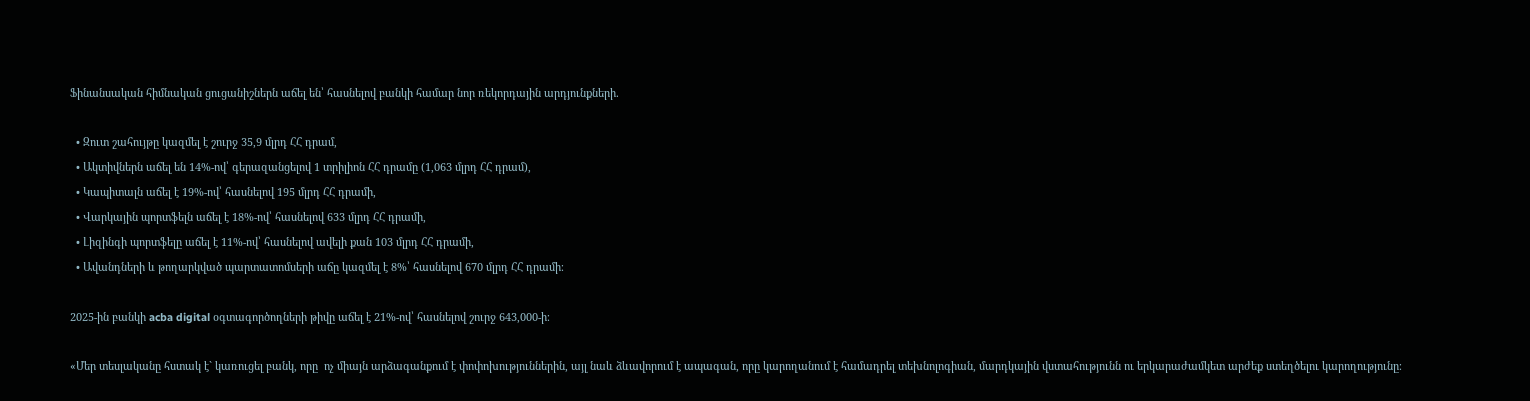Ֆինանսական հիմնական ցուցանիշներն աճել են՝ հասնելով բանկի համար նոր ռեկորդային արդյունքների.

  • Զուտ շահույթը կազմել է շուրջ 35,9 մլրդ ՀՀ դրամ,
  • Ակտիվներն աճել են 14%-ով՝ գերազանցելով 1 տրիլիոն ՀՀ դրամը (1,063 մլրդ ՀՀ դրամ),
  • Կապիտալն աճել է 19%-ով՝ հասնելով 195 մլրդ ՀՀ դրամի,
  • Վարկային պորտֆելն աճել է 18%-ով՝ հասնելով 633 մլրդ ՀՀ դրամի,
  • Լիզինգի պորտֆելը աճել է 11%-ով՝ հասնելով ավելի քան 103 մլրդ ՀՀ դրամի,
  • Ավանդների և թողարկված պարտատոմսերի աճը կազմել է 8%՝ հասնելով 670 մլրդ ՀՀ դրամի։

2025-ին բանկի acba digital օգտագործողների թիվը աճել է 21%-ով՝ հասնելով շուրջ 643,000-ի։

«Մեր տեսլականը հստակ է` կառուցել բանկ, որը  ոչ միայն արձագանքում է փոփոխություններին, այլ նաև ձևավորում է ապագան, որը կարողանում է համադրել տեխնոլոգիան, մարդկային վստահությունն ու երկարաժամկետ արժեք ստեղծելու կարողությունը։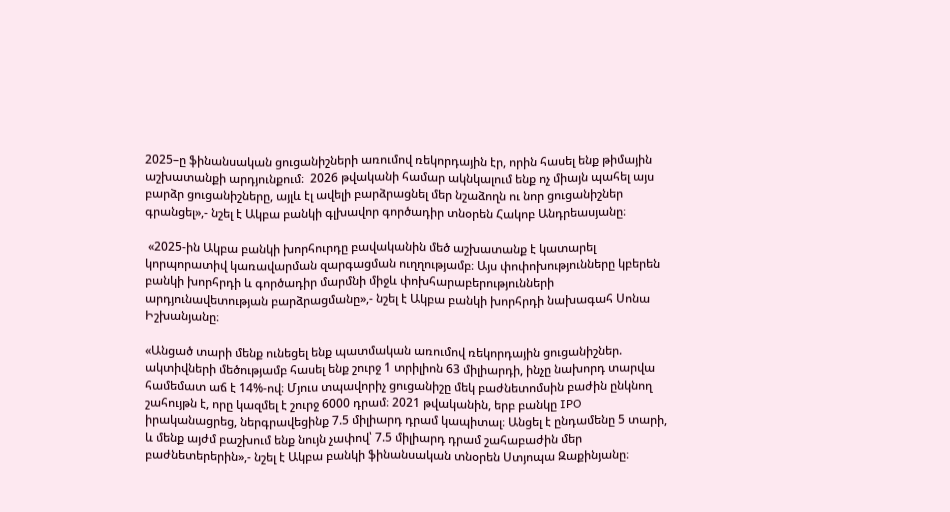2025–ը ֆինանսական ցուցանիշների առումով ռեկորդային էր, որին հասել ենք թիմային աշխատանքի արդյունքում։  2026 թվականի համար ակնկալում ենք ոչ միայն պահել այս բարձր ցուցանիշները, այլև էլ ավելի բարձրացնել մեր նշաձողն ու նոր ցուցանիշներ գրանցել»,- նշել է Ակբա բանկի գլխավոր գործադիր տնօրեն Հակոբ Անդրեասյանը։

 «2025-ին Ակբա բանկի խորհուրդը բավականին մեծ աշխատանք է կատարել կորպորատիվ կառավարման զարգացման ուղղությամբ։ Այս փոփոխությունները կբերեն բանկի խորհրդի և գործադիր մարմնի միջև փոխհարաբերությունների արդյունավետության բարձրացմանը»,- նշել է Ակբա բանկի խորհրդի նախագահ Սոնա Իշխանյանը։

«Անցած տարի մենք ունեցել ենք պատմական առումով ռեկորդային ցուցանիշներ. ակտիվների մեծությամբ հասել ենք շուրջ 1 տրիլիոն 63 միլիարդի, ինչը նախորդ տարվա համեմատ աճ է 14%-ով։ Մյուս տպավորիչ ցուցանիշը մեկ բաժնետոմսին բաժին ընկնող շահույթն է, որը կազմել է շուրջ 6000 դրամ։ 2021 թվականին, երբ բանկը IPO իրականացրեց, ներգրավեցինք 7.5 միլիարդ դրամ կապիտալ։ Անցել է ընդամենը 5 տարի, և մենք այժմ բաշխում ենք նույն չափով՝ 7.5 միլիարդ դրամ շահաբաժին մեր բաժնետերերին»,- նշել է Ակբա բանկի ֆինանսական տնօրեն Ստյոպա Զաքինյանը։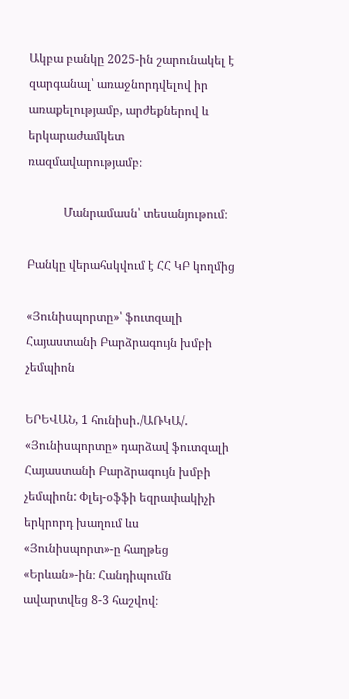Ակբա բանկը 2025-ին շարունակել է զարգանալ՝ առաջնորդվելով իր առաքելությամբ, արժեքներով և երկարաժամկետ ռազմավարությամբ։

            Մանրամասն՝ տեսանյութում։

Բանկը վերահսկվում է ՀՀ ԿԲ կողմից

«Յունիսպորտը»՝ ֆուտզալի Հայաստանի Բարձրագույն խմբի չեմպիոն

ԵՐԵՎԱՆ, 1 հունիսի․/ԱՌԿԱ/․  «Յունիսպորտը» դարձավ ֆուտզալի Հայաստանի Բարձրագույն խմբի չեմպիոն: Փլեյ-օֆֆի եզրափակիչի երկրորդ խաղում ևս «Յունիսպորտ»-ը հաղթեց «Երևան»-ին։ Հանդիպումն ավարտվեց 8-3 հաշվով։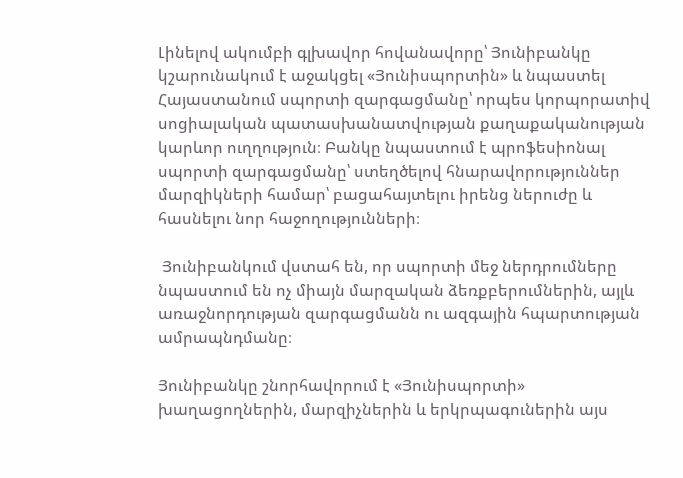Լինելով ակումբի գլխավոր հովանավորը՝ Յունիբանկը կշարունակում է աջակցել «Յունիսպորտին» և նպաստել Հայաստանում սպորտի զարգացմանը՝ որպես կորպորատիվ սոցիալական պատասխանատվության քաղաքականության կարևոր ուղղություն։ Բանկը նպաստում է պրոֆեսիոնալ սպորտի զարգացմանը՝ ստեղծելով հնարավորություններ մարզիկների համար՝ բացահայտելու իրենց ներուժը և հասնելու նոր հաջողությունների։

 Յունիբանկում վստահ են, որ սպորտի մեջ ներդրումները նպաստում են ոչ միայն մարզական ձեռքբերումներին, այլև առաջնորդության զարգացմանն ու ազգային հպարտության ամրապնդմանը։

Յունիբանկը շնորհավորում է «Յունիսպորտի» խաղացողներին, մարզիչներին և երկրպագուներին այս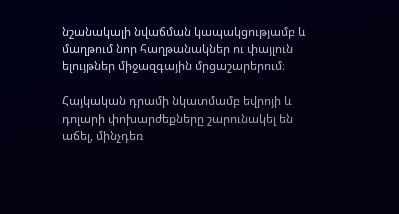նշանակալի նվաճման կապակցությամբ և մաղթում նոր հաղթանակներ ու փայլուն ելույթներ միջազգային մրցաշարերում։

Հայկական դրամի նկատմամբ եվրոյի և դոլարի փոխարժեքները շարունակել են աճել, մինչդեռ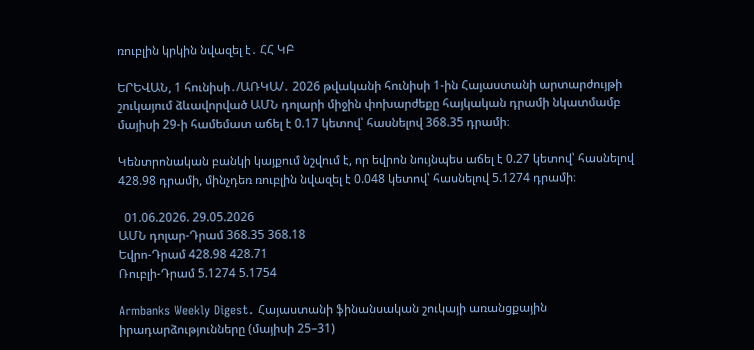ռուբլին կրկին նվազել է․ ՀՀ ԿԲ

ԵՐԵՎԱՆ, 1 հունիսի․/ԱՌԿԱ/․ 2026 թվականի հունիսի 1-ին Հայաստանի արտարժույթի շուկայում ձևավորված ԱՄՆ դոլարի միջին փոխարժեքը հայկական դրամի նկատմամբ մայիսի 29-ի համեմատ աճել է 0.17 կետով՝ հասնելով 368.35 դրամի։

Կենտրոնական բանկի կայքում նշվում է, որ եվրոն նույնպես աճել է 0.27 կետով՝ հասնելով 428.98 դրամի, մինչդեռ ռուբլին նվազել է 0.048 կետով՝ հասնելով 5.1274 դրամի։

  01.06.2026. 29.05.2026
ԱՄՆ դոլար-Դրամ 368.35 368.18
Եվրո-Դրամ 428.98 428.71
Ռուբլի-Դրամ 5.1274 5.1754

Armbanks Weekly Digest․ Հայաստանի ֆինանսական շուկայի առանցքային իրադարձությունները (մայիսի 25–31)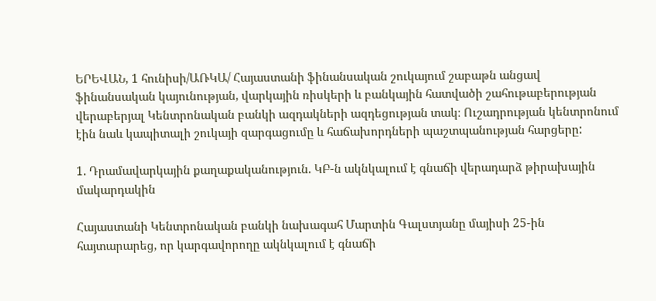ԵՐԵՎԱՆ, 1 հունիսի/ԱՌԿԱ/ Հայաստանի ֆինանսական շուկայում շաբաթն անցավ ֆինանսական կայունության, վարկային ռիսկերի և բանկային հատվածի շահութաբերության վերաբերյալ Կենտրոնական բանկի ազդակների ազդեցության տակ։ Ուշադրության կենտրոնում էին նաև կապիտալի շուկայի զարգացումը և հաճախորդների պաշտպանության հարցերը:

1. Դրամավարկային քաղաքականություն. ԿԲ-ն ակնկալում է գնաճի վերադարձ թիրախային մակարդակին

Հայաստանի Կենտրոնական բանկի նախագահ Մարտին Գալստյանը մայիսի 25-ին հայտարարեց, որ կարգավորողը ակնկալում է գնաճի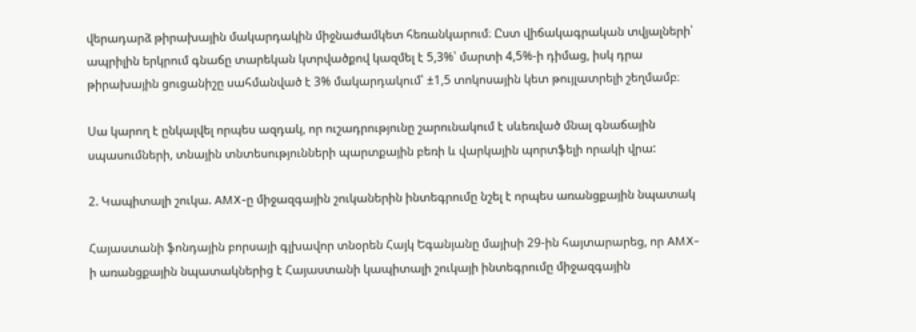վերադարձ թիրախային մակարդակին միջնաժամկետ հեռանկարում։ Ըստ վիճակագրական տվյալների՝ ապրիլին երկրում գնաճը տարեկան կտրվածքով կազմել է 5,3%՝ մարտի 4,5%-ի դիմաց, իսկ դրա թիրախային ցուցանիշը սահմանված է 3% մակարդակում՝ ±1,5 տոկոսային կետ թույլատրելի շեղմամբ։

Սա կարող է ընկալվել որպես ազդակ, որ ուշադրությունը շարունակում է սևեռված մնալ գնաճային սպասումների, տնային տնտեսությունների պարտքային բեռի և վարկային պորտֆելի որակի վրա:

2. Կապիտալի շուկա. AMX-ը միջազգային շուկաներին ինտեգրումը նշել է որպես առանցքային նպատակ

Հայաստանի ֆոնդային բորսայի գլխավոր տնօրեն Հայկ Եգանյանը մայիսի 29-ին հայտարարեց, որ AMX-ի առանցքային նպատակներից է Հայաստանի կապիտալի շուկայի ինտեգրումը միջազգային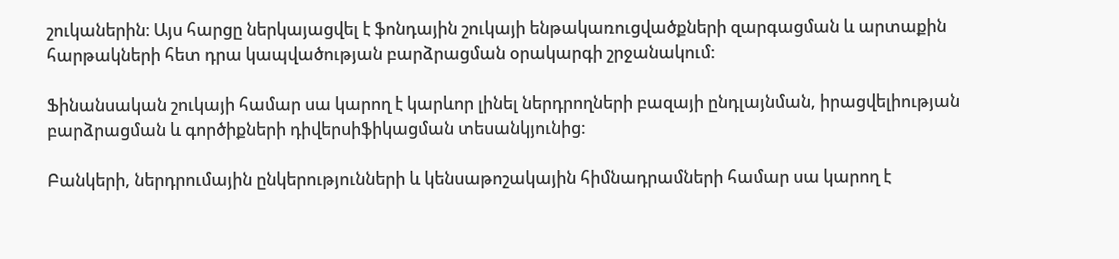շուկաներին։ Այս հարցը ներկայացվել է ֆոնդային շուկայի ենթակառուցվածքների զարգացման և արտաքին հարթակների հետ դրա կապվածության բարձրացման օրակարգի շրջանակում:

Ֆինանսական շուկայի համար սա կարող է կարևոր լինել ներդրողների բազայի ընդլայնման, իրացվելիության բարձրացման և գործիքների դիվերսիֆիկացման տեսանկյունից:

Բանկերի, ներդրումային ընկերությունների և կենսաթոշակային հիմնադրամների համար սա կարող է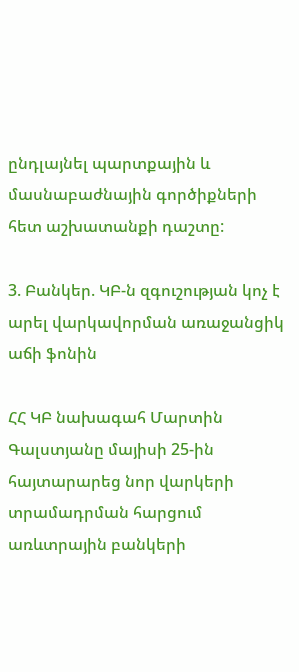ընդլայնել պարտքային և մասնաբաժնային գործիքների հետ աշխատանքի դաշտը:

3. Բանկեր. ԿԲ-ն զգուշության կոչ է արել վարկավորման առաջանցիկ աճի ֆոնին

ՀՀ ԿԲ նախագահ Մարտին Գալստյանը մայիսի 25-ին հայտարարեց նոր վարկերի տրամադրման հարցում առևտրային բանկերի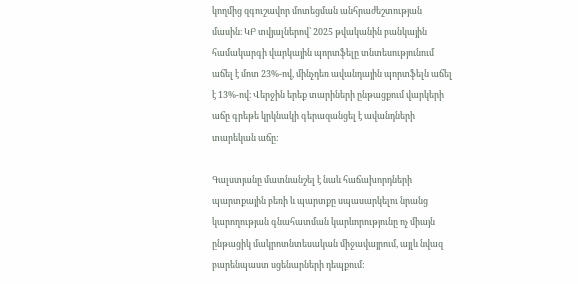կողմից զգուշավոր մոտեցման անհրաժեշտության մասին։ ԿԲ տվյալներով՝ 2025 թվականին բանկային համակարգի վարկային պորտֆելը տնտեսությունում աճել է մոտ 23%-ով, մինչդեռ ավանդային պորտֆելն աճել է 13%-ով։ Վերջին երեք տարիների ընթացքում վարկերի աճը գրեթե կրկնակի գերազանցել է ավանդների տարեկան աճը:

Գալստյանը մատնանշել է նաև հաճախորդների պարտքային բեռի և պարտքը սպասարկելու նրանց կարողության գնահատման կարևորությունը ոչ միայն ընթացիկ մակրոտնտեսական միջավայրում, այլև նվազ բարենպաստ սցենարների դեպքում: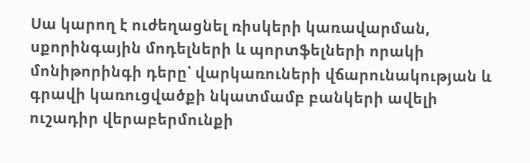Սա կարող է ուժեղացնել ռիսկերի կառավարման, սքորինգային մոդելների և պորտֆելների որակի մոնիթորինգի դերը՝ վարկառուների վճարունակության և գրավի կառուցվածքի նկատմամբ բանկերի ավելի ուշադիր վերաբերմունքի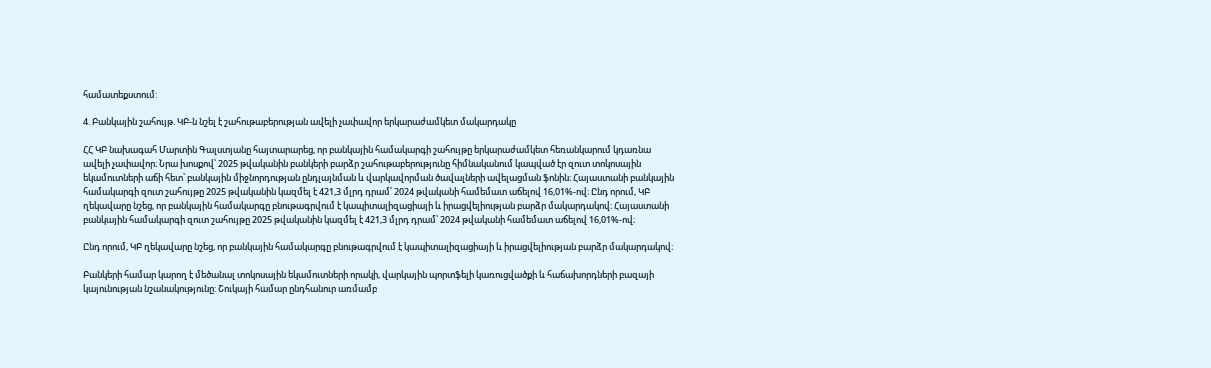համատեքստում:

4. Բանկային շահույթ. ԿԲ-ն նշել է շահութաբերության ավելի չափավոր երկարաժամկետ մակարդակը

ՀՀ ԿԲ նախագահ Մարտին Գալստյանը հայտարարեց, որ բանկային համակարգի շահույթը երկարաժամկետ հեռանկարում կդառնա ավելի չափավոր։ Նրա խոսքով՝ 2025 թվականին բանկերի բարձր շահութաբերությունը հիմնականում կապված էր զուտ տոկոսային եկամուտների աճի հետ՝ բանկային միջնորդության ընդլայնման և վարկավորման ծավալների ավելացման ֆոնին։ Հայաստանի բանկային համակարգի զուտ շահույթը 2025 թվականին կազմել է 421,3 մլրդ դրամ՝ 2024 թվականի համեմատ աճելով 16,01%-ով։ Ընդ որում, ԿԲ ղեկավարը նշեց, որ բանկային համակարգը բնութագրվում է կապիտալիզացիայի և իրացվելիության բարձր մակարդակով։ Հայաստանի բանկային համակարգի զուտ շահույթը 2025 թվականին կազմել է 421,3 մլրդ դրամ՝ 2024 թվականի համեմատ աճելով 16,01%-ով։

Ընդ որում, ԿԲ ղեկավարը նշեց, որ բանկային համակարգը բնութագրվում է կապիտալիզացիայի և իրացվելիության բարձր մակարդակով։

Բանկերի համար կարող է մեծանալ տոկոսային եկամուտների որակի, վարկային պորտֆելի կառուցվածքի և հաճախորդների բազայի կայունության նշանակությունը: Շուկայի համար ընդհանուր առմամբ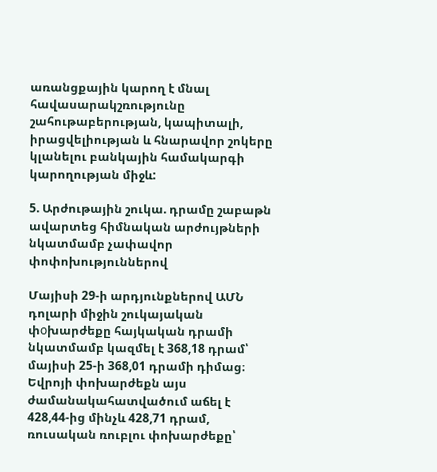առանցքային կարող է մնալ հավասարակշռությունը շահութաբերության, կապիտալի, իրացվելիության և հնարավոր շոկերը կլանելու բանկային համակարգի կարողության միջև:

5. Արժութային շուկա. դրամը շաբաթն ավարտեց հիմնական արժույթների նկատմամբ չափավոր փոփոխություններով

Մայիսի 29-ի արդյունքներով ԱՄՆ դոլարի միջին շուկայական փоխարժեքը հայկական դրամի նկատմամբ կազմել է 368,18 դրամ՝ մայիսի 25-ի 368,01 դրամի դիմաց։ Եվրոյի փոխարժեքն այս ժամանակահատվածում աճել է 428,44-ից մինչև 428,71 դրամ, ռուսական ռուբլու փոխարժեքը՝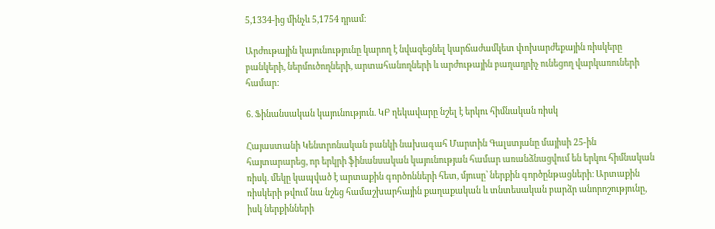5,1334-ից մինչև 5,1754 դրամ։

Արժութային կայունությունը կարող է նվազեցնել կարճաժամկետ փոխարժեքային ռիսկերը բանկերի, ներմուծողների, արտահանողների և արժութային բաղադրիչ ունեցող վարկառուների համար:

6. Ֆինանսական կայունություն. ԿԲ ղեկավարը նշել է երկու հիմնական ռիսկ

Հայաստանի Կենտրոնական բանկի նախագահ Մարտին Գալստյանը մայիսի 25-ին հայտարարեց, որ երկրի ֆինանսական կայունության համար առանձնացվում են երկու հիմնական ռիսկ. մեկը կապված է արտաքին գործոնների հետ, մյուսը՝ ներքին գործընթացների։ Արտաքին ռիսկերի թվում նա նշեց համաշխարհային քաղաքական և տնտեսական բարձր անորոշությունը, իսկ ներքինների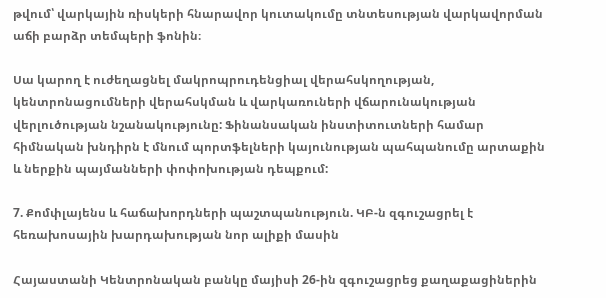թվում՝ վարկային ռիսկերի հնարավոր կուտակումը տնտեսության վարկավորման աճի բարձր տեմպերի ֆոնին։

Սա կարող է ուժեղացնել մակրոպրուդենցիալ վերահսկողության, կենտրոնացումների վերահսկման և վարկառուների վճարունակության վերլուծության նշանակությունը: Ֆինանսական ինստիտուտների համար հիմնական խնդիրն է մնում պորտֆելների կայունության պահպանումը արտաքին և ներքին պայմանների փոփոխության դեպքում:

7. Քոմփլայենս և հաճախորդների պաշտպանություն. ԿԲ-ն զգուշացրել է հեռախոսային խարդախության նոր ալիքի մասին

Հայաստանի Կենտրոնական բանկը մայիսի 26-ին զգուշացրեց քաղաքացիներին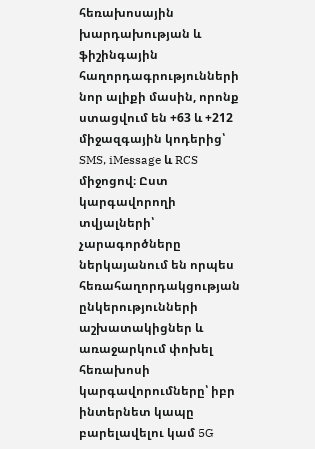հեռախոսային խարդախության և ֆիշինգային հաղորդագրությունների նոր ալիքի մասին, որոնք ստացվում են +63 և +212 միջազգային կոդերից՝ SMS, iMessage և RCS միջոցով։ Ըստ կարգավորողի տվյալների՝ չարագործները ներկայանում են որպես հեռահաղորդակցության ընկերությունների աշխատակիցներ և առաջարկում փոխել հեռախոսի կարգավորումները՝ իբր ինտերնետ կապը բարելավելու կամ 5G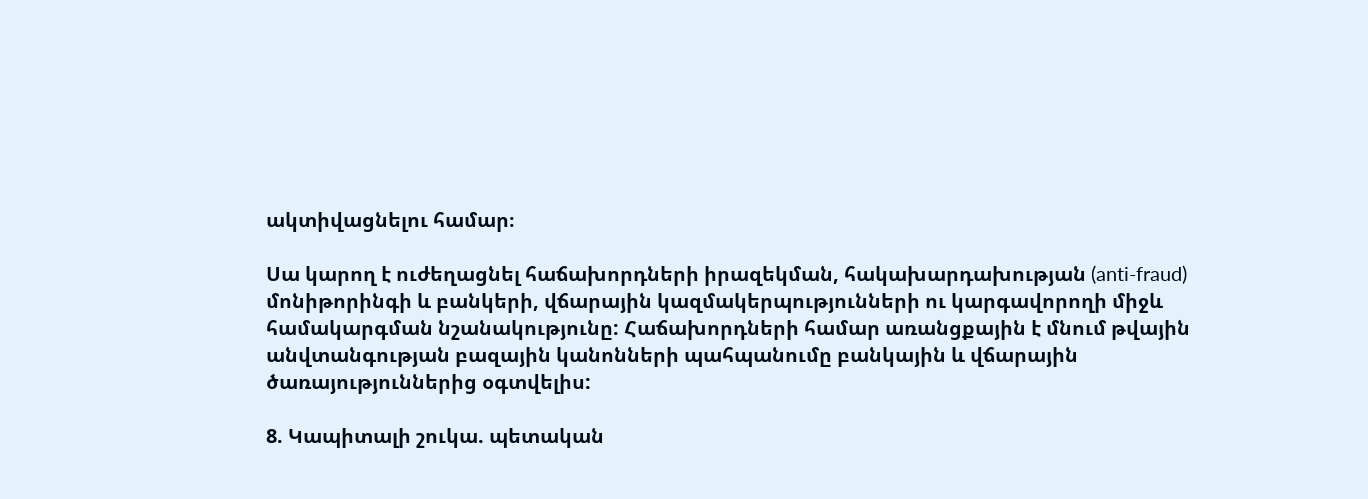ակտիվացնելու համար։

Սա կարող է ուժեղացնել հաճախորդների իրազեկման, հակախարդախության (anti-fraud) մոնիթորինգի և բանկերի, վճարային կազմակերպությունների ու կարգավորողի միջև համակարգման նշանակությունը: Հաճախորդների համար առանցքային է մնում թվային անվտանգության բազային կանոնների պահպանումը բանկային և վճարային ծառայություններից օգտվելիս:

8. Կապիտալի շուկա. պետական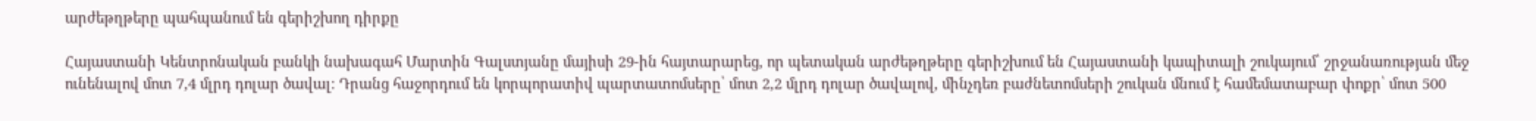արժեթղթերը պահպանում են գերիշխող դիրքը

Հայաստանի Կենտրոնական բանկի նախագահ Մարտին Գալստյանը մայիսի 29-ին հայտարարեց, որ պետական արժեթղթերը գերիշխում են Հայաստանի կապիտալի շուկայում՝ շրջանառության մեջ ունենալով մոտ 7,4 մլրդ դոլար ծավալ։ Դրանց հաջորդում են կորպորատիվ պարտատոմսերը՝ մոտ 2,2 մլրդ դոլար ծավալով, մինչդեռ բաժնետոմսերի շուկան մնում է համեմատաբար փոքր՝ մոտ 500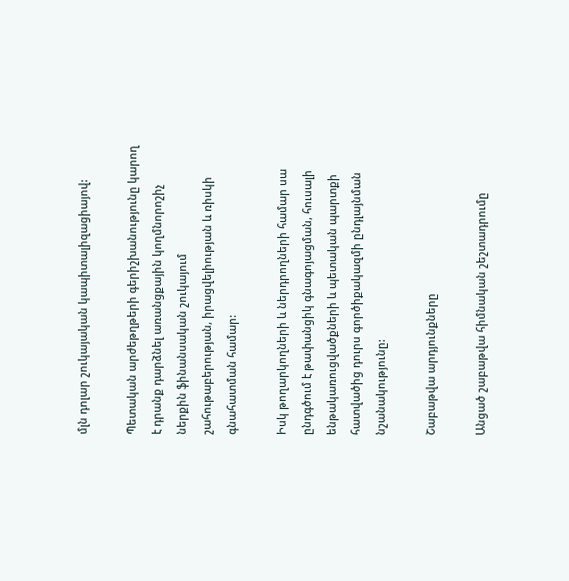մլն դոլար շուկայական կապիտալիզացիայով:

Պետական արժեթղթերի գերիշխանությունը կարող է դրանք դարձնել առանցքային կողմնորոշիչ ներքին ֆինանսական շուկայում շահութաբերության, իրացվելիության և ռիսկի գնահատման համար:

Իսկ թողարկողների և ներդրողների համար սա ընդգծում է թափանցիկ գնագոյացման, հուսալի ենթակառուցվածքների և պետական պարտքի հատվածից դուրս գործիքակազմի ընդլայնման նշանակությունը:

Շաբաթվա արդյունքները

Անցած շաբաթվա հիմնական շեշտադրումը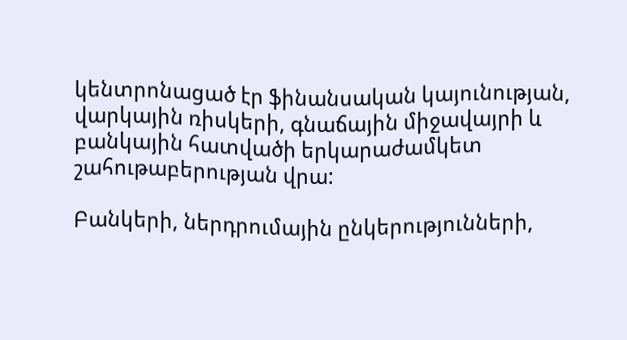կենտրոնացած էր ֆինանսական կայունության, վարկային ռիսկերի, գնաճային միջավայրի և բանկային հատվածի երկարաժամկետ շահութաբերության վրա:

Բանկերի, ներդրումային ընկերությունների,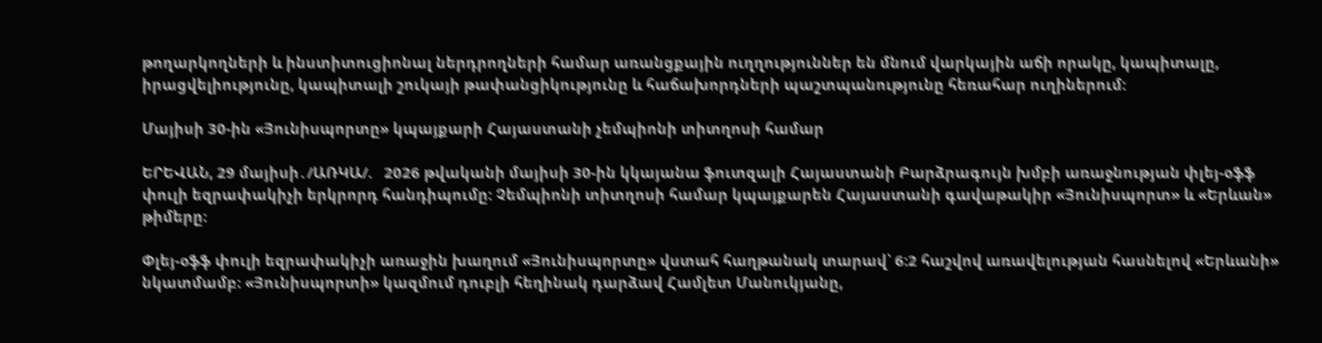թողարկողների և ինստիտուցիոնալ ներդրողների համար առանցքային ուղղություններ են մնում վարկային աճի որակը, կապիտալը, իրացվելիությունը, կապիտալի շուկայի թափանցիկությունը և հաճախորդների պաշտպանությունը հեռահար ուղիներում:

Մայիսի 30-ին «Յունիսպորտը» կպայքարի Հայաստանի չեմպիոնի տիտղոսի համար

ԵՐԵՎԱՆ, 29 մայիսի․/ԱՌԿԱ/.   2026 թվականի մայիսի 30-ին կկայանա ֆուտզալի Հայաստանի Բարձրագույն խմբի առաջնության փլեյ-օֆֆ փուլի եզրափակիչի երկրորդ հանդիպումը: Չեմպիոնի տիտղոսի համար կպայքարեն Հայաստանի գավաթակիր «Յունիսպորտ» և «Երևան» թիմերը։

Փլեյ-օֆֆ փուլի եզրափակիչի առաջին խաղում «Յունիսպորտը» վստահ հաղթանակ տարավ՝ 6:2 հաշվով առավելության հասնելով «Երևանի» նկատմամբ։ «Յունիսպորտի» կազմում դուբլի հեղինակ դարձավ Համլետ Մանուկյանը,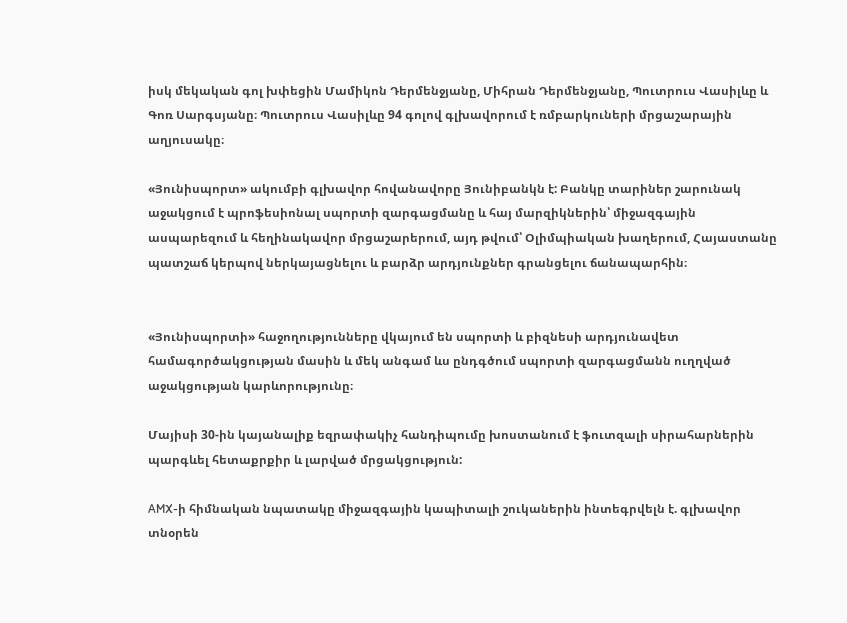իսկ մեկական գոլ խփեցին Մամիկոն Դերմենջյանը, Միհրան Դերմենջյանը, Պուտրուս Վասիլևը և Գոռ Սարգսյանը։ Պուտրուս Վասիլևը 94 գոլով գլխավորում է ռմբարկուների մրցաշարային աղյուսակը։

«Յունիսպորտ» ակումբի գլխավոր հովանավորը Յունիբանկն է: Բանկը տարիներ շարունակ աջակցում է պրոֆեսիոնալ սպորտի զարգացմանը և հայ մարզիկներին՝ միջազգային ասպարեզում և հեղինակավոր մրցաշարերում, այդ թվում՝ Օլիմպիական խաղերում, Հայաստանը պատշաճ կերպով ներկայացնելու և բարձր արդյունքներ գրանցելու ճանապարհին։


«Յունիսպորտի» հաջողությունները վկայում են սպորտի և բիզնեսի արդյունավետ համագործակցության մասին և մեկ անգամ ևս ընդգծում սպորտի զարգացմանն ուղղված աջակցության կարևորությունը։

Մայիսի 30-ին կայանալիք եզրափակիչ հանդիպումը խոստանում է ֆուտզալի սիրահարներին պարգևել հետաքրքիր և լարված մրցակցություն:

AMX-ի հիմնական նպատակը միջազգային կապիտալի շուկաներին ինտեգրվելն է. գլխավոր տնօրեն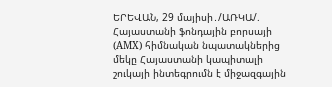ԵՐԵՎԱՆ, 29 մայիսի․/ԱՌԿԱ/.   Հայաստանի ֆոնդային բորսայի (AMX) հիմնական նպատակներից մեկը Հայաստանի կապիտալի շուկայի ինտեգրումն է միջազգային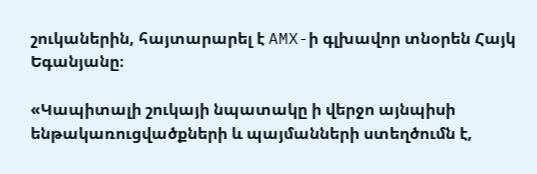շուկաներին, հայտարարել է AMX-ի գլխավոր տնօրեն Հայկ Եգանյանը։

«Կապիտալի շուկայի նպատակը ի վերջո այնպիսի ենթակառուցվածքների և պայմանների ստեղծումն է,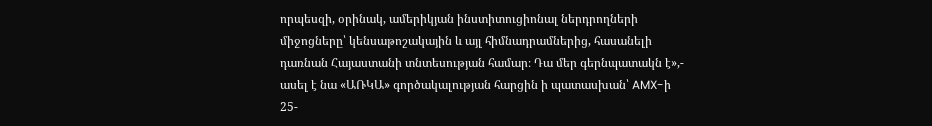որպեսզի, օրինակ, ամերիկյան ինստիտուցիոնալ ներդրողների միջոցները՝ կենսաթոշակային և այլ հիմնադրամներից, հասանելի դառնան Հայաստանի տնտեսության համար։ Դա մեր գերնպատակն է»,- ասել է նա «ԱՌԿԱ» գործակալության հարցին ի պատասխան՝ AMX-ի 25-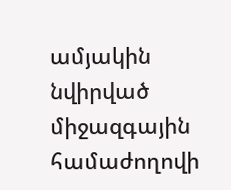ամյակին նվիրված միջազգային համաժողովի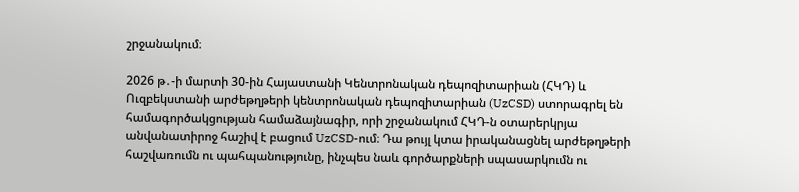շրջանակում։

2026 թ․-ի մարտի 30-ին Հայաստանի Կենտրոնական դեպոզիտարիան (ՀԿԴ) և Ուզբեկստանի արժեթղթերի կենտրոնական դեպոզիտարիան (UzCSD) ստորագրել են համագործակցության համաձայնագիր, որի շրջանակում ՀԿԴ-ն օտարերկրյա անվանատիրոջ հաշիվ է բացում UzCSD-ում։ Դա թույլ կտա իրականացնել արժեթղթերի հաշվառումն ու պահպանությունը, ինչպես նաև գործարքների սպասարկումն ու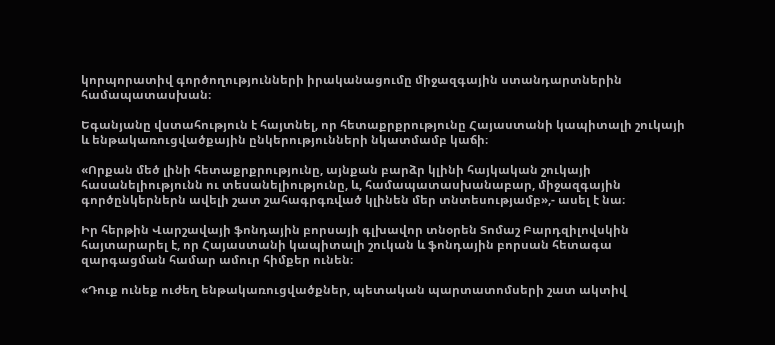կորպորատիվ գործողությունների իրականացումը միջազգային ստանդարտներին համապատասխան։

Եգանյանը վստահություն է հայտնել, որ հետաքրքրությունը Հայաստանի կապիտալի շուկայի և ենթակառուցվածքային ընկերությունների նկատմամբ կաճի։

«Որքան մեծ լինի հետաքրքրությունը, այնքան բարձր կլինի հայկական շուկայի հասանելիությունն ու տեսանելիությունը, և, համապատասխանաբար, միջազգային գործընկերներն ավելի շատ շահագրգռված կլինեն մեր տնտեսությամբ»,- ասել է նա։

Իր հերթին Վարշավայի ֆոնդային բորսայի գլխավոր տնօրեն Տոմաշ Բարդզիլովսկին հայտարարել է, որ Հայաստանի կապիտալի շուկան և ֆոնդային բորսան հետագա զարգացման համար ամուր հիմքեր ունեն։

«Դուք ունեք ուժեղ ենթակառուցվածքներ, պետական պարտատոմսերի շատ ակտիվ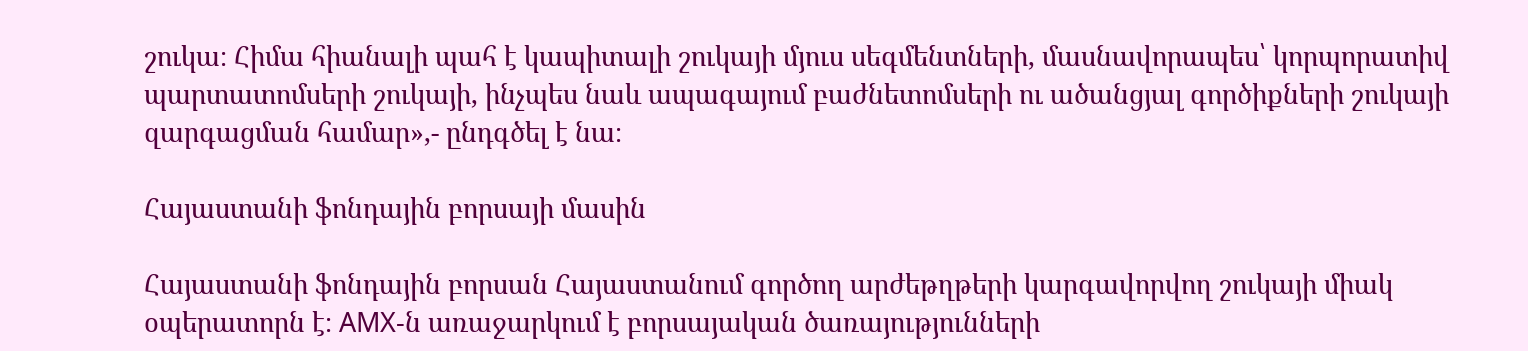շուկա։ Հիմա հիանալի պահ է կապիտալի շուկայի մյուս սեգմենտների, մասնավորապես՝ կորպորատիվ պարտատոմսերի շուկայի, ինչպես նաև ապագայում բաժնետոմսերի ու ածանցյալ գործիքների շուկայի զարգացման համար»,- ընդգծել է նա։

Հայաստանի ֆոնդային բորսայի մասին

Հայաստանի ֆոնդային բորսան Հայաստանում գործող արժեթղթերի կարգավորվող շուկայի միակ օպերատորն է։ AMX-ն առաջարկում է բորսայական ծառայությունների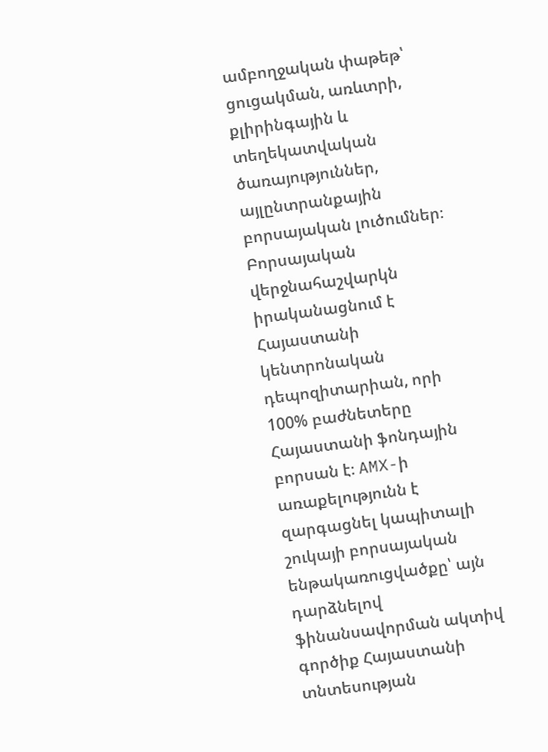ամբողջական փաթեթ՝ ցուցակման, առևտրի, քլիրինգային և տեղեկատվական ծառայություններ, այլընտրանքային բորսայական լուծումներ։ Բորսայական վերջնահաշվարկն իրականացնում է Հայաստանի կենտրոնական դեպոզիտարիան, որի 100% բաժնետերը Հայաստանի ֆոնդային բորսան է։ AMX-ի առաքելությունն է զարգացնել կապիտալի շուկայի բորսայական ենթակառուցվածքը՝ այն դարձնելով ֆինանսավորման ակտիվ գործիք Հայաստանի տնտեսության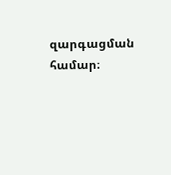զարգացման համար։